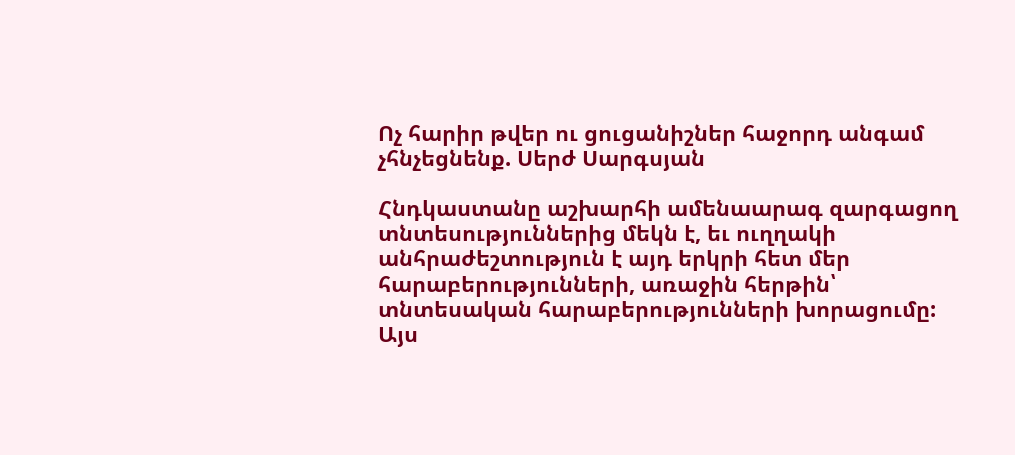Ոչ հարիր թվեր ու ցուցանիշներ հաջորդ անգամ չհնչեցնենք. Սերժ Սարգսյան

Հնդկաստանը աշխարհի ամենաարագ զարգացող տնտեսություններից մեկն է, եւ ուղղակի անհրաժեշտություն է այդ երկրի հետ մեր հարաբերությունների, առաջին հերթին՝ տնտեսական հարաբերությունների խորացումը: Այս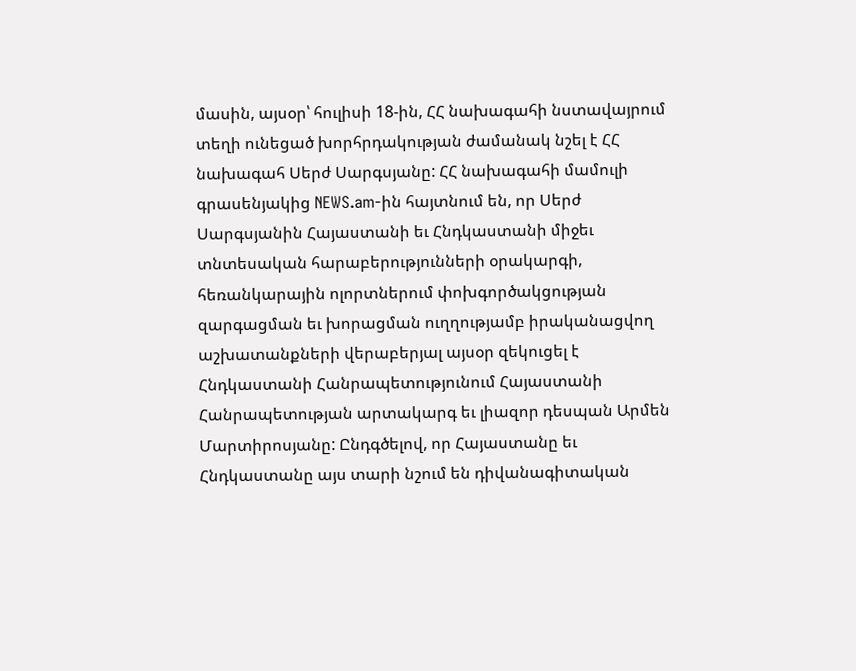մասին, այսօր՝ հուլիսի 18-ին, ՀՀ նախագահի նստավայրում տեղի ունեցած խորհրդակության ժամանակ նշել է ՀՀ նախագահ Սերժ Սարգսյանը: ՀՀ նախագահի մամուլի գրասենյակից NEWS.am-ին հայտնում են, որ Սերժ Սարգսյանին Հայաստանի եւ Հնդկաստանի միջեւ տնտեսական հարաբերությունների օրակարգի, հեռանկարային ոլորտներում փոխգործակցության զարգացման եւ խորացման ուղղությամբ իրականացվող աշխատանքների վերաբերյալ այսօր զեկուցել է Հնդկաստանի Հանրապետությունում Հայաստանի Հանրապետության արտակարգ եւ լիազոր դեսպան Արմեն Մարտիրոսյանը: Ընդգծելով, որ Հայաստանը եւ Հնդկաստանը այս տարի նշում են դիվանագիտական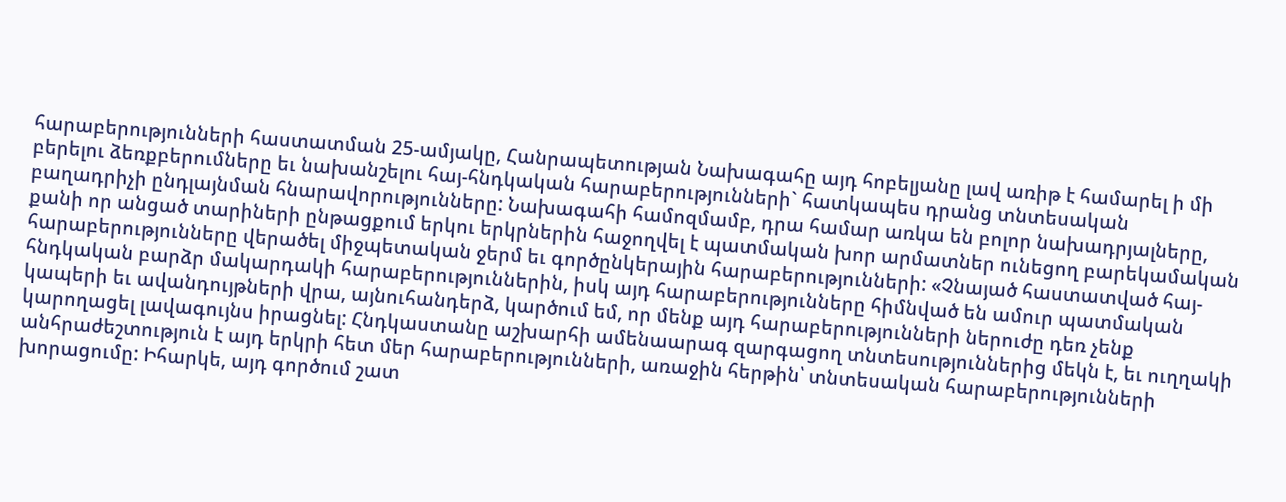հարաբերությունների հաստատման 25-ամյակը, Հանրապետության Նախագահը այդ հոբելյանը լավ առիթ է համարել ի մի բերելու ձեռքբերումները եւ նախանշելու հայ-հնդկական հարաբերությունների` հատկապես դրանց տնտեսական բաղադրիչի ընդլայնման հնարավորությունները: Նախագահի համոզմամբ, դրա համար առկա են բոլոր նախադրյալները, քանի որ անցած տարիների ընթացքում երկու երկրներին հաջողվել է պատմական խոր արմատներ ունեցող բարեկամական հարաբերությունները վերածել միջպետական ջերմ եւ գործընկերային հարաբերությունների: «Չնայած հաստատված հայ-հնդկական բարձր մակարդակի հարաբերություններին, իսկ այդ հարաբերությունները հիմնված են ամուր պատմական կապերի եւ ավանդույթների վրա, այնուհանդերձ, կարծում եմ, որ մենք այդ հարաբերությունների ներուժը դեռ չենք կարողացել լավագույնս իրացնել: Հնդկաստանը աշխարհի ամենաարագ զարգացող տնտեսություններից մեկն է, եւ ուղղակի անհրաժեշտություն է այդ երկրի հետ մեր հարաբերությունների, առաջին հերթին՝ տնտեսական հարաբերությունների խորացումը: Իհարկե, այդ գործում շատ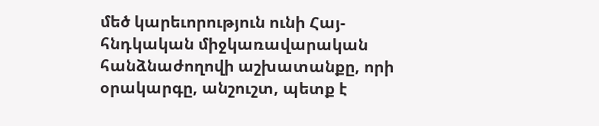մեծ կարեւորություն ունի Հայ-հնդկական միջկառավարական հանձնաժողովի աշխատանքը, որի օրակարգը, անշուշտ, պետք է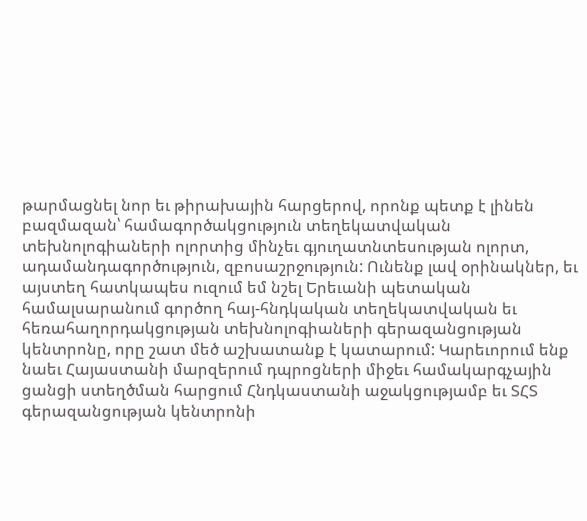թարմացնել նոր եւ թիրախային հարցերով, որոնք պետք է լինեն բազմազան՝ համագործակցություն տեղեկատվական տեխնոլոգիաների ոլորտից մինչեւ գյուղատնտեսության ոլորտ, ադամանդագործություն, զբոսաշրջություն: Ունենք լավ օրինակներ, եւ այստեղ հատկապես ուզում եմ նշել Երեւանի պետական համալսարանում գործող հայ-հնդկական տեղեկատվական եւ հեռահաղորդակցության տեխնոլոգիաների գերազանցության կենտրոնը, որը շատ մեծ աշխատանք է կատարում: Կարեւորում ենք նաեւ Հայաստանի մարզերում դպրոցների միջեւ համակարգչային ցանցի ստեղծման հարցում Հնդկաստանի աջակցությամբ եւ ՏՀՏ գերազանցության կենտրոնի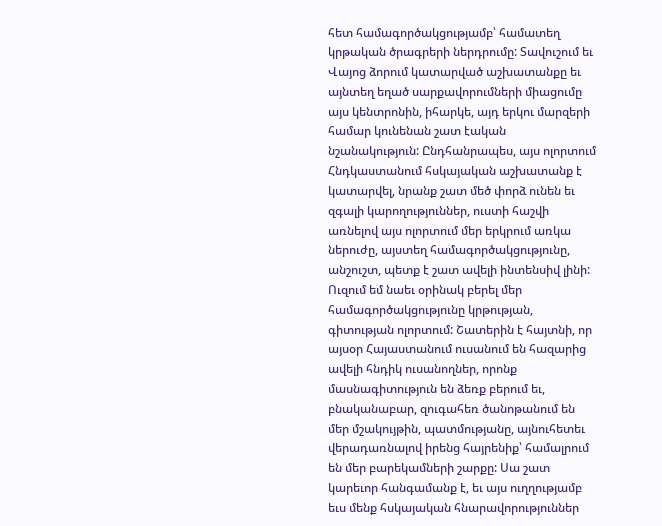հետ համագործակցությամբ՝ համատեղ կրթական ծրագրերի ներդրումը: Տավուշում եւ Վայոց ձորում կատարված աշխատանքը եւ այնտեղ եղած սարքավորումների միացումը այս կենտրոնին, իհարկե, այդ երկու մարզերի համար կունենան շատ էական նշանակություն: Ընդհանրապես, այս ոլորտում Հնդկաստանում հսկայական աշխատանք է կատարվել, նրանք շատ մեծ փորձ ունեն եւ զգալի կարողություններ, ուստի հաշվի առնելով այս ոլորտում մեր երկրում առկա ներուժը, այստեղ համագործակցությունը, անշուշտ, պետք է շատ ավելի ինտենսիվ լինի: Ուզում եմ նաեւ օրինակ բերել մեր համագործակցությունը կրթության, գիտության ոլորտում: Շատերին է հայտնի, որ այսօր Հայաստանում ուսանում են հազարից ավելի հնդիկ ուսանողներ, որոնք մասնագիտություն են ձեռք բերում եւ, բնականաբար, զուգահեռ ծանոթանում են մեր մշակույթին, պատմությանը, այնուհետեւ վերադառնալով իրենց հայրենիք՝ համալրում են մեր բարեկամների շարքը: Սա շատ կարեւոր հանգամանք է, եւ այս ուղղությամբ եւս մենք հսկայական հնարավորություններ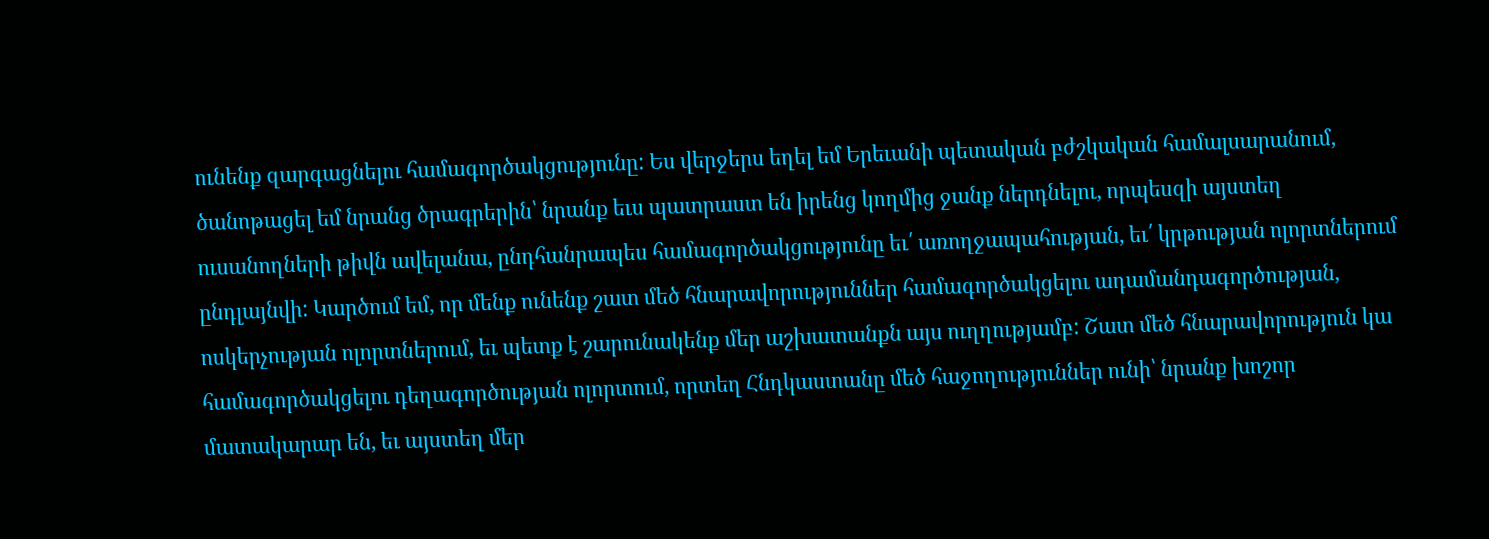ունենք զարգացնելու համագործակցությունը: Ես վերջերս եղել եմ Երեւանի պետական բժշկական համալսարանում, ծանոթացել եմ նրանց ծրագրերին՝ նրանք եւս պատրաստ են իրենց կողմից ջանք ներդնելու, որպեսզի այստեղ ուսանողների թիվն ավելանա, ընդհանրապես համագործակցությունը եւ՛ առողջապահության, եւ՛ կրթության ոլորտներում ընդլայնվի: Կարծում եմ, որ մենք ունենք շատ մեծ հնարավորություններ համագործակցելու ադամանդագործության, ոսկերչության ոլորտներում, եւ պետք է շարունակենք մեր աշխատանքն այս ուղղությամբ: Շատ մեծ հնարավորություն կա համագործակցելու դեղագործության ոլորտում, որտեղ Հնդկաստանը մեծ հաջողություններ ունի՝ նրանք խոշոր մատակարար են, եւ այստեղ մեր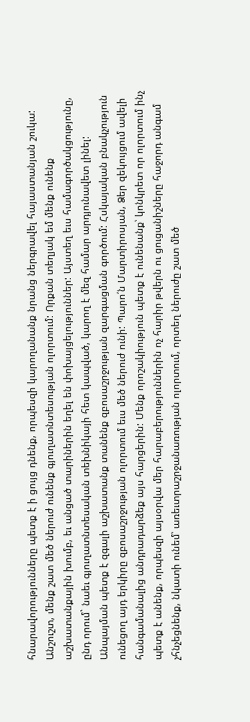հնարավորությունները պետք է ի ցույց դնենք, որպեսզի կարողանանք նրանց ներգրավել հայաստանյան շուկա: Անշուշտ, մենք շատ մեծ ներուժ ունենք գյուղատնտեսության ոլորտում: Որքան տեղյակ եմ մենք ունենք աշխատանքային խումբ, եւ անցած տարիներին եղել են փոխայցելություններ: Այստեղ եւս համագործակցությունը, ընդ որում` նաեւ գյուղատնտեսական տեխնիկայի հետ կապված, կարող է մեզ համար արդյունավետ լինել: Անպայման պետք է զգալի աշխատանք տանենք զբոսաշրջության զարգացման գործում: Հսկայական բնակչություն ունեցող այդ երկիրը զբոսաշրջության ոլորտում եւս մեծ ներուժ ունի: Պարո՛ն Մարտիրոսյան, Ձեր զեկույցում ավելի հանգամանալից անդրադարձեք այս հարցերին: Մենք որոշակիություն պետք է ունենանք՝ կոնկրետ որ ոլորտում ինչ պետք է անենք, որպեսզի այսօրվա մեր հարաբերություններին ոչ հարիր թվերն ու ցուցանիշները հաջորդ անգամ չհնչեցնենք, նկատի ունեմ՝ առեւտրաշրջանառության ոլորտում, որտեղ ներուժը շատ մեծ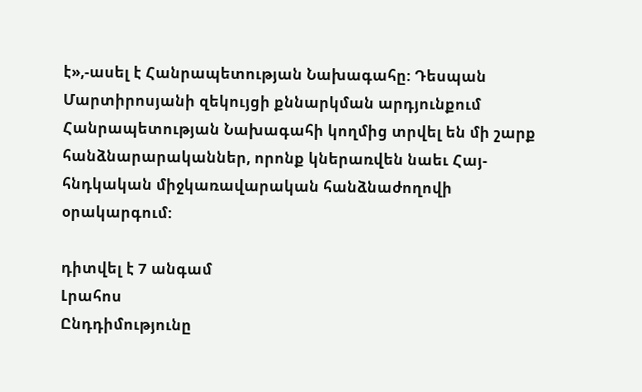է»,-ասել է Հանրապետության Նախագահը: Դեսպան Մարտիրոսյանի զեկույցի քննարկման արդյունքում Հանրապետության Նախագահի կողմից տրվել են մի շարք հանձնարարականներ, որոնք կներառվեն նաեւ Հայ-հնդկական միջկառավարական հանձնաժողովի օրակարգում:

դիտվել է 7 անգամ
Լրահոս
Ընդդիմությունը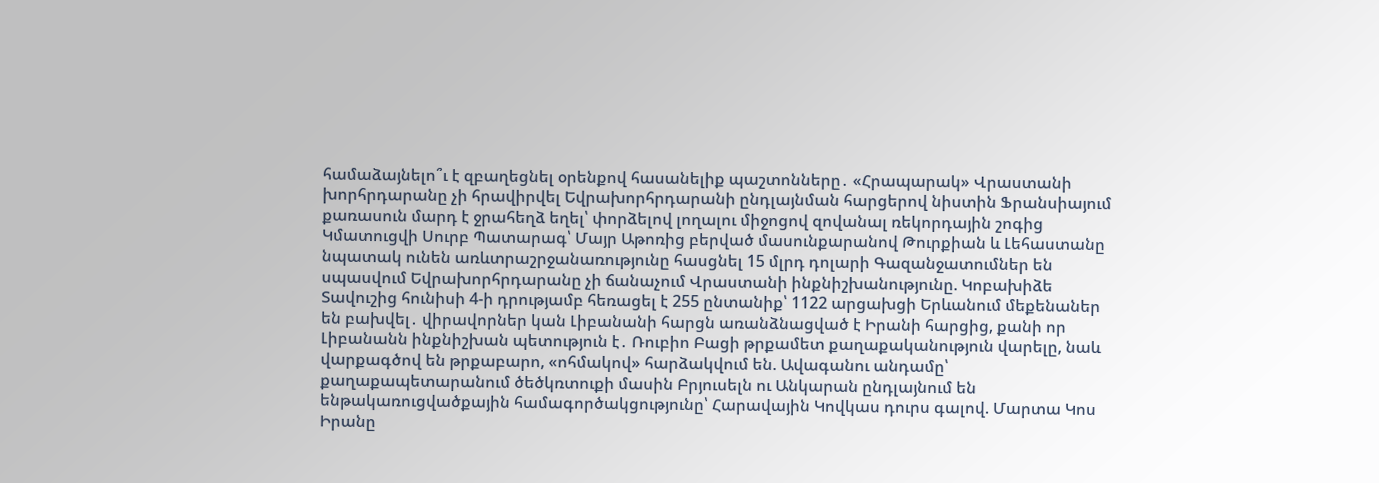համաձայնելո՞ւ է զբաղեցնել օրենքով հասանելիք պաշտոնները․ «Հրապարակ» Վրաստանի խորհրդարանը չի հրավիրվել Եվրախորհրդարանի ընդլայնման հարցերով նիստին Ֆրանսիայում քառասուն մարդ է ջրահեղձ եղել՝ փորձելով լողալու միջոցով զովանալ ռեկորդային շոգից Կմատուցվի Սուրբ Պատարագ՝ Մայր Աթոռից բերված մասունքարանով Թուրքիան և Լեհաստանը նպատակ ունեն առևտրաշրջանառությունը հասցնել 15 մլրդ դոլարի Գազանջատումներ են սպասվում Եվրախորհրդարանը չի ճանաչում Վրաստանի ինքնիշխանությունը. Կոբախիձե Տավուշից հունիսի 4-ի դրությամբ հեռացել է 255 ընտանիք՝ 1122 արցախցի Երևանում մեքենաներ են բախվել․ վիրավորներ կան Լիբանանի հարցն առանձնացված է Իրանի հարցից, քանի որ Լիբանանն ինքնիշխան պետություն է․ Ռուբիո Բացի թրքամետ քաղաքականություն վարելը, նաև վարքագծով են թրքաբարո, «ոհմակով» հարձակվում են. Ավագանու անդամը՝ քաղաքապետարանում ծեծկռտուքի մասին Բրյուսելն ու Անկարան ընդլայնում են ենթակառուցվածքային համագործակցությունը՝ Հարավային Կովկաս դուրս գալով. Մարտա Կոս Իրանը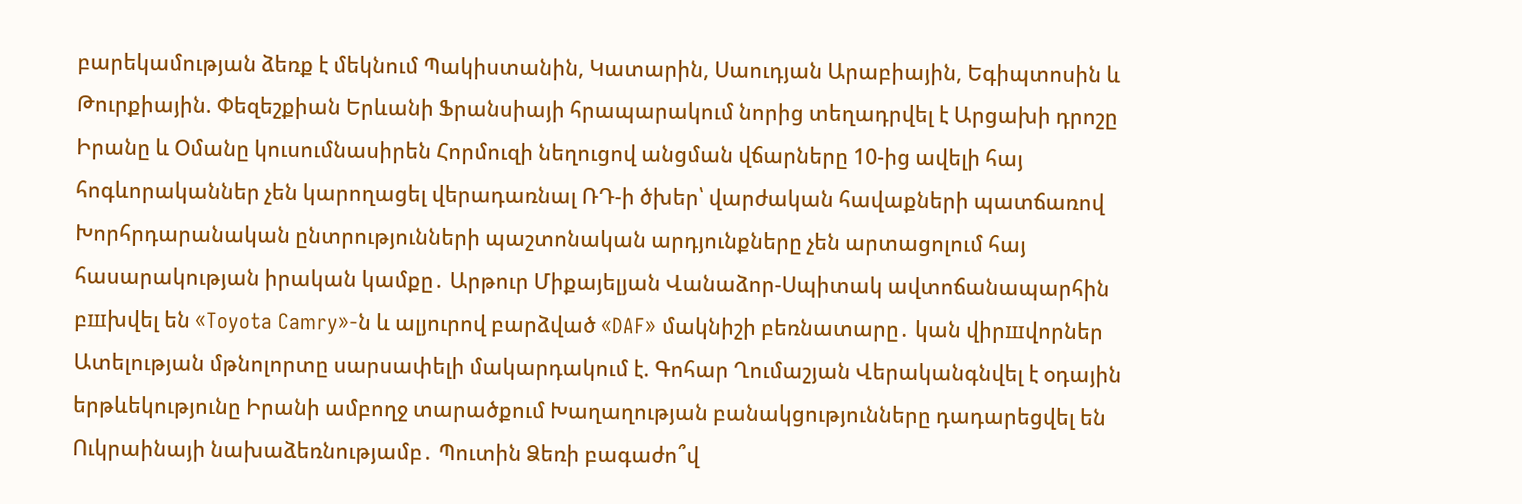բարեկամության ձեռք է մեկնում Պակիստանին, Կատարին, Սաուդյան Արաբիային, Եգիպտոսին և Թուրքիային. Փեզեշքիան Երևանի Ֆրանսիայի հրապարակում նորից տեղադրվել է Արցախի դրոշը Իրանը և Օմանը կուսումնասիրեն Հորմուզի նեղուցով անցման վճարները 10-ից ավելի հայ հոգևորականներ չեն կարողացել վերադառնալ ՌԴ-ի ծխեր՝ վարժական հավաքների պատճառով Խորհրդարանական ընտրությունների պաշտոնական արդյունքները չեն արտացոլում հայ հասարակության իրական կամքը․ Արթուր Միքայելյան Վանաձոր-Սպիտակ ավտոճանապարհին բшխվել են «Toyota Camry»-ն և ալյուրով բարձված «DAF» մակնիշի բեռնատարը․ կան վիրшվորներ Ատելության մթնոլորտը սարսափելի մակարդակում է. Գոհար Ղումաշյան Վերականգնվել է օդային երթևեկությունը Իրանի ամբողջ տարածքում Խաղաղության բանակցությունները դադարեցվել են Ուկրաինայի նախաձեռնությամբ․ Պուտին Ձեռի բագաժո՞վ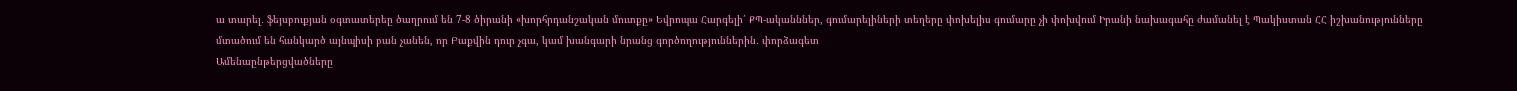ա տարել․ ֆեյսբուքյան օգտատերեը ծաղրում են 7-8 ծիրանի «խորհրդանշական մուտքը» Եվրոպա Հարգելի՛ ՔՊ-ականններ, գումարելիների տեղերը փոխելիս գումարը չի փոխվում Իրանի նախագահը ժամանել է Պակիստան ՀՀ իշխանությունները մտածում են հանկարծ այնպիսի բան չանեն, որ Բաքվին դուր չգա, կամ խանգարի նրանց գործողություններին․ փորձագետ
Ամենաընթերցվածները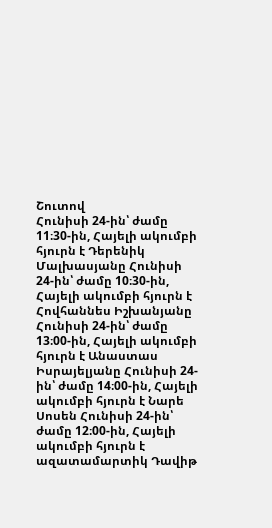Շուտով
Հունիսի 24-ին՝ ժամը 11։30-ին, Հայելի ակումբի հյուրն է Դերենիկ Մալխասյանը Հունիսի 24-ին՝ ժամը 10։30-ին, Հայելի ակումբի հյուրն է Հովհաննես Իշխանյանը Հունիսի 24-ին՝ ժամը 13։00-ին, Հայելի ակումբի հյուրն է Անաստաս Իսրայելյանը Հունիսի 24-ին՝ ժամը 14։00-ին, Հայելի ակումբի հյուրն է Նարե Սոսեն Հունիսի 24-ին՝ ժամը 12։00-ին, Հայելի ակումբի հյուրն է ազատամարտիկ Դավիթ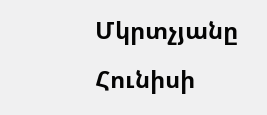Մկրտչյանը Հունիսի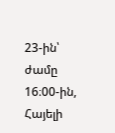23-ին՝ ժամը 16։00-ին, Հայելի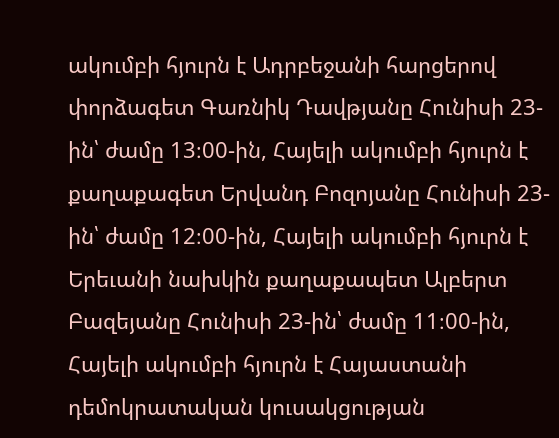ակումբի հյուրն է Ադրբեջանի հարցերով փորձագետ Գառնիկ Դավթյանը Հունիսի 23-ին՝ ժամը 13։00-ին, Հայելի ակումբի հյուրն է քաղաքագետ Երվանդ Բոզոյանը Հունիսի 23-ին՝ ժամը 12։00-ին, Հայելի ակումբի հյուրն է Երեւանի նախկին քաղաքապետ Ալբերտ Բազեյանը Հունիսի 23-ին՝ ժամը 11։00-ին, Հայելի ակումբի հյուրն է Հայաստանի դեմոկրատական կուսակցության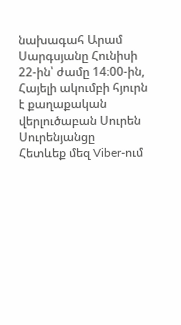նախագահ Արամ Սարգսյանը Հունիսի 22-ին՝ ժամը 14։00-ին, Հայելի ակումբի հյուրն է քաղաքական վերլուծաբան Սուրեն Սուրենյանցը
Հետևեք մեզ Viber-ում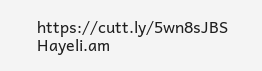https://cutt.ly/5wn8sJBS
Hayeli.am